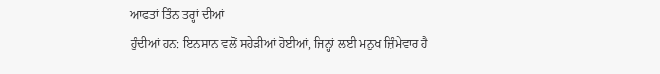ਆਫਤਾਂ ਤਿੰਨ ਤਰ੍ਹਾਂ ਦੀਆਂ
ਹੁੰਦੀਆਂ ਹਨ: ਇਨਸਾਨ ਵਲੋਂ ਸਹੇੜੀਆਂ ਹੋਈਆਂ, ਜਿਨ੍ਹਾਂ ਲਈ ਮਨੁਖ ਜ਼ਿੰਮੇਵਾਰ ਹੈ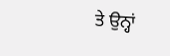ਤੇ ਉਨ੍ਹਾਂ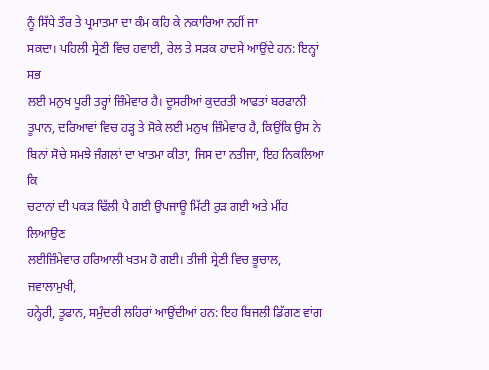ਨੂੰ ਸਿੱਧੇ ਤੌਰ ਤੇ ਪ੍ਰਮਾਤਮਾ ਦਾ ਕੰਮ ਕਹਿ ਕੇ ਨਕਾਰਿਆ ਨਹੀਂ ਜਾ
ਸਕਦਾ। ਪਹਿਲੀ ਸ੍ਰੇਣੀ ਵਿਚ ਹਵਾਈ, ਰੇਲ ਤੇ ਸੜਕ ਹਾਦਸੇ ਆਉਂਦੇ ਹਨ: ਇਨ੍ਹਾਂ ਸਭ
ਲਈ ਮਨੁਖ ਪੂਰੀ ਤਰ੍ਹਾਂ ਜ਼ਿੰਮੇਵਾਰ ਹੈ। ਦੂਸਰੀਆਂ ਕੁਦਰਤੀ ਆਫਤਾਂ ਬਰਫਾਨੀ
ਤੂਪਾਨ, ਦਰਿਆਵਾਂ ਵਿਚ ਹੜ੍ਹ ਤੇ ਸੋਕੇ ਲਈ ਮਨੁਖ ਜ਼ਿੰਮੇਵਾਰ ਹੈ, ਕਿਉਂਕਿ ਉਸ ਨੇ
ਬਿਨਾਂ ਸੋਚੇ ਸਮਝੇ ਜੰਗਲਾਂ ਦਾ ਖਾਤਮਾ ਕੀਤਾ, ਜਿਸ ਦਾ ਨਤੀਜਾ, ਇਹ ਨਿਕਲਿਆ ਕਿ
ਚਟਾਨਾਂ ਦੀ ਪਕੜ ਢਿੱਲੀ ਪੈ ਗਈ ਉਪਜਾਊ ਮਿੱਟੀ ਰੁੜ ਗਈ ਅਤੇ ਮੀਂਹ ਲਿਆਉਣ
ਲਈਜ਼ਿੰਮੇਵਾਰ ਹਰਿਆਲੀ ਖਤਮ ਹੋ ਗਈ। ਤੀਜੀ ਸ੍ਰੇਣੀ ਵਿਚ ਭੂਚਾਲ, ਜਵਾਲਾਮੁਖੀ,
ਹਨ੍ਹੇਰੀ, ਤੂਫਾਨ, ਸਮੁੰਦਰੀ ਲਹਿਰਾਂ ਆਉਂਦੀਆਂ ਹਨ: ਇਹ ਬਿਜਲੀ ਡਿੱਗਣ ਵਾਂਗ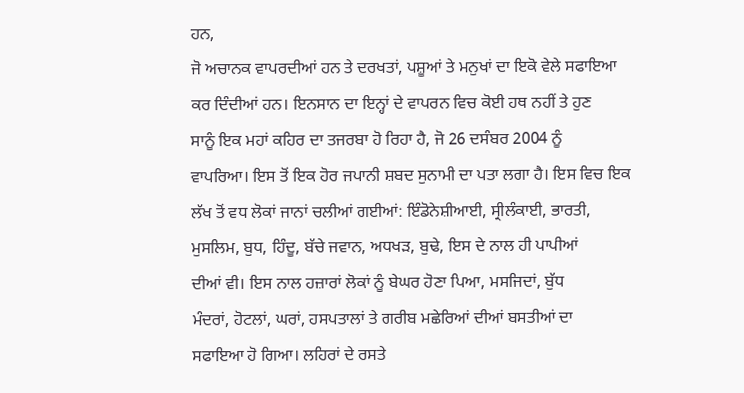ਹਨ,
ਜੋ ਅਚਾਨਕ ਵਾਪਰਦੀਆਂ ਹਨ ਤੇ ਦਰਖਤਾਂ, ਪਸ਼ੂਆਂ ਤੇ ਮਨੁਖਾਂ ਦਾ ਇਕੋ ਵੇਲੇ ਸਫਾਇਆ
ਕਰ ਦਿੰਦੀਆਂ ਹਨ। ਇਨਸਾਨ ਦਾ ਇਨ੍ਹਾਂ ਦੇ ਵਾਪਰਨ ਵਿਚ ਕੋਈ ਹਥ ਨਹੀਂ ਤੇ ਹੁਣ
ਸਾਨੂੰ ਇਕ ਮਹਾਂ ਕਹਿਰ ਦਾ ਤਜਰਬਾ ਹੋ ਰਿਹਾ ਹੈ, ਜੋ 26 ਦਸੰਬਰ 2004 ਨੂੰ
ਵਾਪਰਿਆ। ਇਸ ਤੋਂ ਇਕ ਹੋਰ ਜਪਾਨੀ ਸ਼ਬਦ ਸੁਨਾਮੀ ਦਾ ਪਤਾ ਲਗਾ ਹੈ। ਇਸ ਵਿਚ ਇਕ
ਲੱਖ ਤੋਂ ਵਧ ਲੋਕਾਂ ਜਾਨਾਂ ਚਲੀਆਂ ਗਈਆਂ: ਇੰਡੋਨੇਸ਼ੀਆਈ, ਸ੍ਰੀਲੰਕਾਈ, ਭਾਰਤੀ,
ਮੁਸਲਿਮ, ਬੁਧ, ਹਿੰਦੂ, ਬੱਚੇ ਜਵਾਨ, ਅਧਖੜ, ਬੁਢੇ, ਇਸ ਦੇ ਨਾਲ ਹੀ ਪਾਪੀਆਂ
ਦੀਆਂ ਵੀ। ਇਸ ਨਾਲ ਹਜ਼ਾਰਾਂ ਲੋਕਾਂ ਨੂੰ ਬੇਘਰ ਹੋਣਾ ਪਿਆ, ਮਸਜਿਦਾਂ, ਬੁੱਧ
ਮੰਦਰਾਂ, ਹੋਟਲਾਂ, ਘਰਾਂ, ਹਸਪਤਾਲਾਂ ਤੇ ਗਰੀਬ ਮਛੇਰਿਆਂ ਦੀਆਂ ਬਸਤੀਆਂ ਦਾ
ਸਫਾਇਆ ਹੋ ਗਿਆ। ਲਹਿਰਾਂ ਦੇ ਰਸਤੇ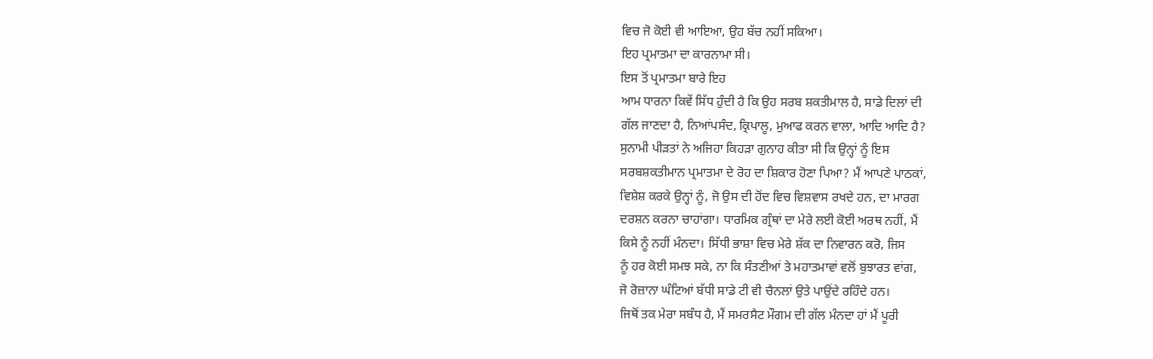ਵਿਚ ਜੋ ਕੋਈ ਵੀ ਆਇਆ, ਉਹ ਬੱਚ ਨਹੀਂ ਸਕਿਆ।
ਇਹ ਪ੍ਰਮਾਤਮਾ ਦਾ ਕਾਰਨਾਮਾ ਸੀ।
ਇਸ ਤੋਂ ਪ੍ਰਮਾਤਮਾ ਬਾਰੇ ਇਹ
ਆਮ ਧਾਰਨਾ ਕਿਵੇਂ ਸਿੱਧ ਹੁੰਦੀ ਹੈ ਕਿ ਉਹ ਸਰਬ ਸ਼ਕਤੀਮਾਲ ਹੈ, ਸਾਡੇ ਦਿਲਾਂ ਦੀ
ਗੱਲ ਜਾਣਦਾ ਹੈ, ਨਿਆਂਪਸੰਦ, ਕ੍ਰਿਪਾਲੂ, ਮੁਆਫ ਕਰਨ ਵਾਲਾ, ਆਦਿ ਆਦਿ ਹੈ?
ਸੁਨਾਮੀ ਪੀੜਤਾਂ ਨੇ ਅਜਿਹਾ ਕਿਹੜਾ ਗੁਨਾਹ ਕੀਤਾ ਸੀ ਕਿ ਉਨ੍ਹਾਂ ਨੂੰ ਇਸ
ਸਰਬਸ਼ਕਤੀਮਾਨ ਪ੍ਰਮਾਤਮਾ ਦੇ ਰੋਹ ਦਾ ਸ਼ਿਕਾਰ ਹੋਣਾ ਪਿਆ? ਮੈਂ ਆਪਣੇ ਪਾਠਕਾਂ,
ਵਿਸ਼ੇਸ਼ ਕਰਕੇ ਉਨ੍ਹਾਂ ਨੂੰ, ਜੋ ਉਸ ਦੀ ਹੋਂਦ ਵਿਚ ਵਿਸ਼ਵਾਸ ਰਖਦੇ ਹਨ, ਦਾ ਮਾਰਗ
ਦਰਸ਼ਨ ਕਰਨਾ ਚਾਹਾਂਗਾ। ਧਾਰਮਿਕ ਗ੍ਰੰਥਾਂ ਦਾ ਮੇਰੇ ਲਈ ਕੋਈ ਅਰਥ ਨਹੀਂ, ਮੈਂ
ਕਿਸੇ ਨੂੰ ਨਹੀਂ ਮੰਨਦਾ। ਸਿੱਧੀ ਭਾਸ਼ਾ ਵਿਚ ਮੇਰੇ ਸ਼ੱਕ ਦਾ ਨਿਵਾਰਨ ਕਰੋ, ਜਿਸ
ਨੂੰ ਹਰ ਕੋਈ ਸਮਝ ਸਕੇ, ਨਾ ਕਿ ਸੰਤਣੀਆਂ ਤੇ ਮਹਾਤਮਾਵਾਂ ਵਲੋਂ ਬੁਝਾਰਤ ਵਾਂਗ,
ਜੋ ਰੋਜ਼ਾਨਾ ਘੰਟਿਆਂ ਬੱਧੀ ਸਾਡੇ ਟੀ ਵੀ ਚੈਨਲਾਂ ਉਤੇ ਪਾਉਂਦੇ ਰਹਿੰਦੇ ਹਨ।
ਜਿਥੋਂ ਤਕ ਮੇਰਾ ਸਬੰਧ ਹੈ, ਮੈਂ ਸਮਰਸੈਟ ਮੌਗਮ ਦੀ ਗੱਲ ਮੰਨਦਾ ਹਾਂ ਮੈਂ ਪੂਰੀ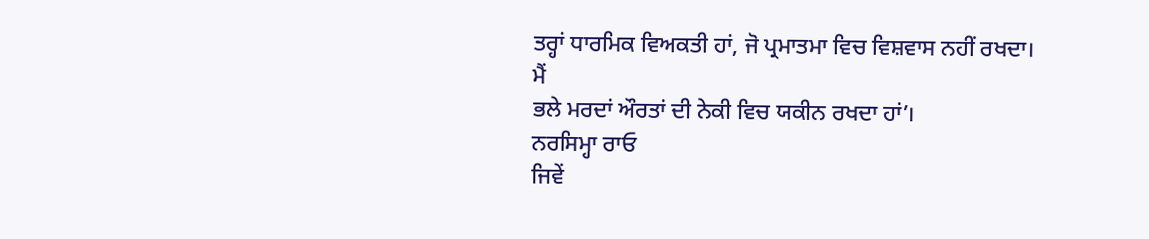ਤਰ੍ਹਾਂ ਧਾਰਮਿਕ ਵਿਅਕਤੀ ਹਾਂ, ਜੋ ਪ੍ਰਮਾਤਮਾ ਵਿਚ ਵਿਸ਼ਵਾਸ ਨਹੀਂ ਰਖਦਾ। ਮੈਂ
ਭਲੇ ਮਰਦਾਂ ਔਰਤਾਂ ਦੀ ਨੇਕੀ ਵਿਚ ਯਕੀਨ ਰਖਦਾ ਹਾਂ’।
ਨਰਸਿਮ੍ਹਾ ਰਾਓ
ਜਿਵੇਂ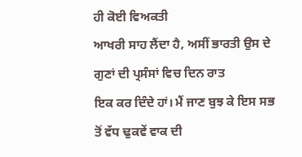ਹੀ ਕੋਈ ਵਿਅਕਤੀ
ਆਖਰੀ ਸਾਹ ਲੈਂਦਾ ਹੈ, ਅਸੀਂ ਭਾਰਤੀ ਉਸ ਦੇ ਗੁਣਾਂ ਦੀ ਪ੍ਰਸੰਸਾਂ ਵਿਚ ਦਿਨ ਰਾਤ
ਇਕ ਕਰ ਦਿੰਦੇ ਹਾਂ। ਮੈਂ ਜਾਣ ਬੁਝ ਕੇ ਇਸ ਸਭ ਤੋਂ ਵੱਧ ਢੁਕਵੇਂ ਵਾਕ ਦੀ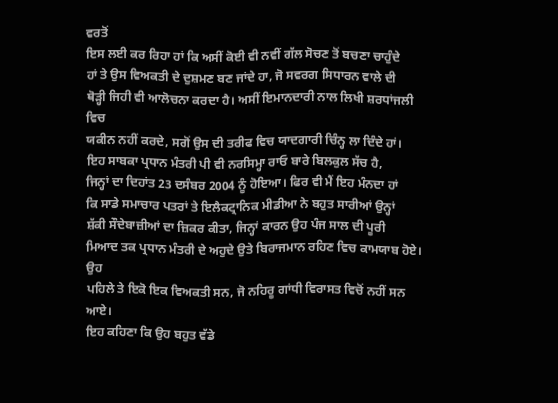ਵਰਤੋਂ
ਇਸ ਲਈ ਕਰ ਰਿਹਾ ਹਾਂ ਕਿ ਅਸੀਂ ਕੋਈ ਵੀ ਨਵੀਂ ਗੱਲ ਸੋਚਣ ਤੋਂ ਬਚਣਾ ਚਾਹੁੰਦੇ
ਹਾਂ ਤੇ ਉਸ ਵਿਅਕਤੀ ਦੇ ਦੁਸ਼ਮਣ ਬਣ ਜਾਂਦੇ ਹਾ, ਜੋ ਸਵਰਗ ਸਿਧਾਰਨ ਵਾਲੇ ਦੀ
ਥੋੜ੍ਹੀ ਜਿਹੀ ਵੀ ਆਲੋਚਨਾ ਕਰਦਾ ਹੈ। ਅਸੀਂ ਇਮਾਨਦਾਰੀ ਨਾਲ ਲਿਖੀ ਸ਼ਰਧਾਂਜਲੀ ਵਿਚ
ਯਕੀਨ ਨਹੀਂ ਕਰਦੇ, ਸਗੋਂ ਉਸ ਦੀ ਤਰੀਫ ਵਿਚ ਯਾਦਗਾਰੀ ਚਿੰਨ੍ਹ ਲਾ ਦਿੰਦੇ ਹਾਂ।
ਇਹ ਸਾਬਕਾ ਪ੍ਰਧਾਨ ਮੰਤਰੀ ਪੀ ਵੀ ਨਰਸਿਮ੍ਹਾ ਰਾਓ ਬਾਰੇ ਬਿਲਕੁਲ ਸੱਚ ਹੈ,
ਜਿਨ੍ਹਾਂ ਦਾ ਦਿਹਾਂਤ 23 ਦਸੰਬਰ 2004 ਨੂੰ ਹੋਇਆ। ਫਿਰ ਵੀ ਮੈਂ ਇਹ ਮੰਨਦਾ ਹਾਂ
ਕਿ ਸਾਡੇ ਸਮਾਚਾਰ ਪਤਰਾਂ ਤੇ ਇਲੈਕਟ੍ਰਾਨਿਕ ਮੀਡੀਆ ਨੇ ਬਹੁਤ ਸਾਰੀਆਂ ਉਨ੍ਹਾਂ
ਸ਼ੱਕੀ ਸੌਦੇਬਾਜ਼ੀਆਂ ਦਾ ਜ਼ਿਕਰ ਕੀਤਾ, ਜਿਨ੍ਹਾਂ ਕਾਰਨ ਉਹ ਪੰਜ ਸਾਲ ਦੀ ਪੂਰੀ
ਮਿਆਦ ਤਕ ਪ੍ਰਧਾਨ ਮੰਤਰੀ ਦੇ ਅਹੁਦੇ ਉਤੇ ਬਿਰਾਜਮਾਨ ਰਹਿਣ ਵਿਚ ਕਾਮਯਾਬ ਹੋਏ। ਉਹ
ਪਹਿਲੇ ਤੇ ਇਕੋ ਇਕ ਵਿਅਕਤੀ ਸਨ, ਜੋ ਨਹਿਰੂ ਗਾਂਧੀ ਵਿਰਾਸਤ ਵਿਚੋਂ ਨਹੀਂ ਸਨ ਆਏ।
ਇਹ ਕਹਿਣਾ ਕਿ ਉਹ ਬਹੁਤ ਵੱਡੇ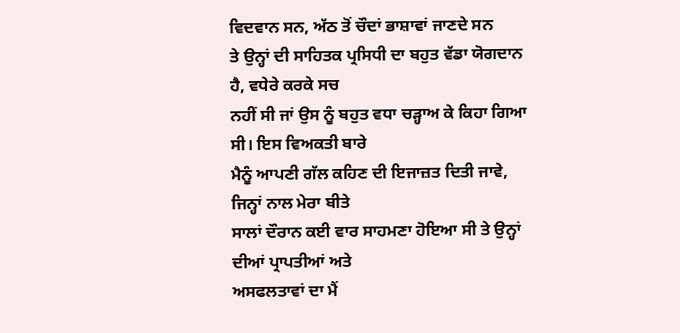ਵਿਦਵਾਨ ਸਨ, ਅੱਠ ਤੋਂ ਚੌਦਾਂ ਭਾਸ਼ਾਵਾਂ ਜਾਣਦੇ ਸਨ
ਤੇ ਉਨ੍ਹਾਂ ਦੀ ਸਾਹਿਤਕ ਪ੍ਰਸਿਧੀ ਦਾ ਬਹੁਤ ਵੱਡਾ ਯੋਗਦਾਨ ਹੈ, ਵਧੇਰੇ ਕਰਕੇ ਸਚ
ਨਹੀਂ ਸੀ ਜਾਂ ਉਸ ਨੂੰ ਬਹੁਤ ਵਧਾ ਚੜ੍ਹਾਅ ਕੇ ਕਿਹਾ ਗਿਆ ਸੀ। ਇਸ ਵਿਅਕਤੀ ਬਾਰੇ
ਮੈਨੂੰ ਆਪਣੀ ਗੱਲ ਕਹਿਣ ਦੀ ਇਜਾਜ਼ਤ ਦਿਤੀ ਜਾਵੇ, ਜਿਨ੍ਹਾਂ ਨਾਲ ਮੇਰਾ ਬੀਤੇ
ਸਾਲਾਂ ਦੌਰਾਨ ਕਈ ਵਾਰ ਸਾਹਮਣਾ ਹੋਇਆ ਸੀ ਤੇ ਉਨ੍ਹਾਂ ਦੀਆਂ ਪ੍ਰਾਪਤੀਆਂ ਅਤੇ
ਅਸਫਲਤਾਵਾਂ ਦਾ ਮੈਂ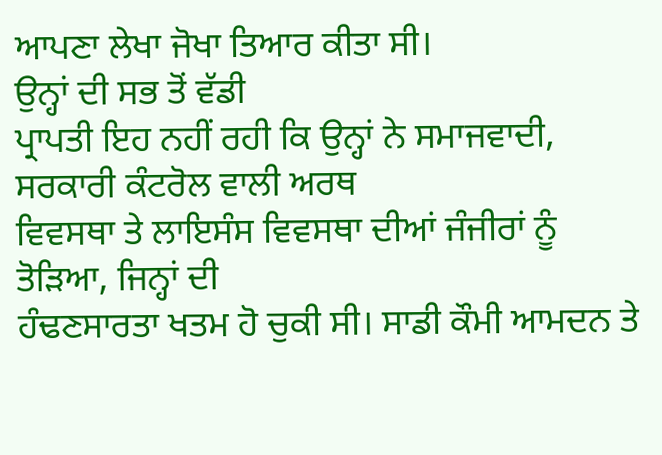ਆਪਣਾ ਲੇਖਾ ਜੋਖਾ ਤਿਆਰ ਕੀਤਾ ਸੀ।
ਉਨ੍ਹਾਂ ਦੀ ਸਭ ਤੋਂ ਵੱਡੀ
ਪ੍ਰਾਪਤੀ ਇਹ ਨਹੀਂ ਰਹੀ ਕਿ ਉਨ੍ਹਾਂ ਨੇ ਸਮਾਜਵਾਦੀ, ਸਰਕਾਰੀ ਕੰਟਰੋਲ ਵਾਲੀ ਅਰਥ
ਵਿਵਸਥਾ ਤੇ ਲਾਇਸੰਸ ਵਿਵਸਥਾ ਦੀਆਂ ਜੰਜੀਰਾਂ ਨੂੰ ਤੋੜਿਆ, ਜਿਨ੍ਹਾਂ ਦੀ
ਹੰਢਣਸਾਰਤਾ ਖਤਮ ਹੋ ਚੁਕੀ ਸੀ। ਸਾਡੀ ਕੌਮੀ ਆਮਦਨ ਤੇ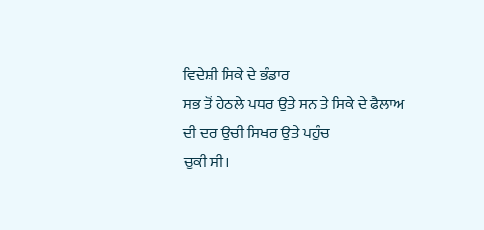ਵਿਦੇਸ਼ੀ ਸਿਕੇ ਦੇ ਭੰਡਾਰ
ਸਭ ਤੋਂ ਹੇਠਲੇ ਪਧਰ ਉਤੇ ਸਨ ਤੇ ਸਿਕੇ ਦੇ ਫੈਲਾਅ ਦੀ ਦਰ ਉਚੀ ਸਿਖਰ ਉਤੇ ਪਹੁੰਚ
ਚੁਕੀ ਸੀ।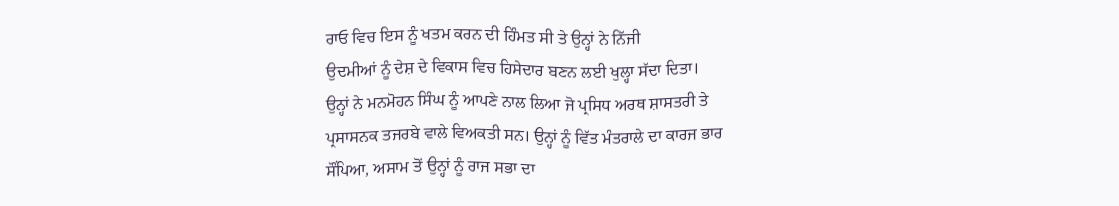ਰਾਓ ਵਿਚ ਇਸ ਨੂੰ ਖਤਮ ਕਰਨ ਦੀ ਹਿੰਮਤ ਸੀ ਤੇ ਉਨ੍ਹਾਂ ਨੇ ਨਿੱਜੀ
ਉਦਮੀਆਂ ਨੂੰ ਦੇਸ਼ ਦੇ ਵਿਕਾਸ ਵਿਚ ਹਿਸੇਦਾਰ ਬਣਨ ਲਈ ਖੁਲ੍ਹਾ ਸੱਦਾ ਦਿਤਾ।
ਉਨ੍ਹਾਂ ਨੇ ਮਨਮੋਹਨ ਸਿੰਘ ਨੂੰ ਆਪਣੇ ਨਾਲ ਲਿਆ ਜੋ ਪ੍ਰਸਿਧ ਅਰਥ ਸ਼ਾਸਤਰੀ ਤੇ
ਪ੍ਰਸਾਸਨਕ ਤਜਰਬੇ ਵਾਲੇ ਵਿਅਕਤੀ ਸਨ। ਉਨ੍ਹਾਂ ਨੂੰ ਵਿੱਤ ਮੰਤਰਾਲੇ ਦਾ ਕਾਰਜ ਭਾਰ
ਸੌਂਪਿਆ, ਅਸਾਮ ਤੋਂ ਉਨ੍ਹਾਂ ਨੂੰ ਰਾਜ ਸਭਾ ਦਾ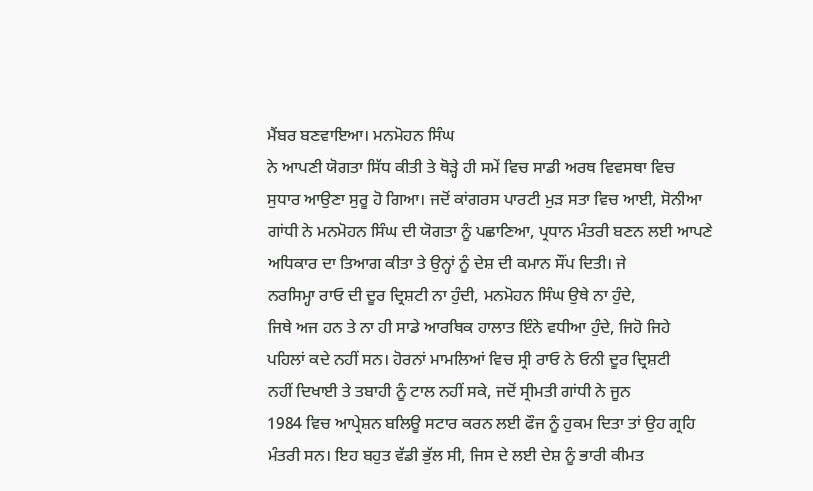ਮੈਂਬਰ ਬਣਵਾਇਆ। ਮਨਮੋਹਨ ਸਿੰਘ
ਨੇ ਆਪਣੀ ਯੋਗਤਾ ਸਿੱਧ ਕੀਤੀ ਤੇ ਥੋੜ੍ਹੇ ਹੀ ਸਮੇਂ ਵਿਚ ਸਾਡੀ ਅਰਥ ਵਿਵਸਥਾ ਵਿਚ
ਸੁਧਾਰ ਆਉਣਾ ਸੁਰੂ ਹੋ ਗਿਆ। ਜਦੋਂ ਕਾਂਗਰਸ ਪਾਰਟੀ ਮੁੜ ਸਤਾ ਵਿਚ ਆਈ, ਸੋਨੀਆ
ਗਾਂਧੀ ਨੇ ਮਨਮੋਹਨ ਸਿੰਘ ਦੀ ਯੋਗਤਾ ਨੂੰ ਪਛਾਣਿਆ, ਪ੍ਰਧਾਨ ਮੰਤਰੀ ਬਣਨ ਲਈ ਆਪਣੇ
ਅਧਿਕਾਰ ਦਾ ਤਿਆਗ ਕੀਤਾ ਤੇ ਉਨ੍ਹਾਂ ਨੂੰ ਦੇਸ਼ ਦੀ ਕਮਾਨ ਸੌਂਪ ਦਿਤੀ। ਜੇ
ਨਰਸਿਮ੍ਹਾ ਰਾਓ ਦੀ ਦੂਰ ਦ੍ਰਿਸ਼ਟੀ ਨਾ ਹੁੰਦੀ, ਮਨਮੋਹਨ ਸਿੰਘ ਉਥੇ ਨਾ ਹੁੰਦੇ,
ਜਿਥੇ ਅਜ ਹਨ ਤੇ ਨਾ ਹੀ ਸਾਡੇ ਆਰਥਿਕ ਹਾਲਾਤ ਇੰਨੇ ਵਧੀਆ ਹੁੰਦੇ, ਜਿਹੋ ਜਿਹੇ
ਪਹਿਲਾਂ ਕਦੇ ਨਹੀਂ ਸਨ। ਹੋਰਨਾਂ ਮਾਮਲਿਆਂ ਵਿਚ ਸ੍ਰੀ ਰਾਓ ਨੇ ਓਨੀ ਦੂਰ ਦ੍ਰਿਸ਼ਟੀ
ਨਹੀਂ ਦਿਖਾਈ ਤੇ ਤਬਾਹੀ ਨੂੰ ਟਾਲ ਨਹੀਂ ਸਕੇ, ਜਦੋਂ ਸ੍ਰੀਮਤੀ ਗਾਂਧੀ ਨੇ ਜੂਨ
1984 ਵਿਚ ਆਪ੍ਰੇਸ਼ਨ ਬਲਿਊ ਸਟਾਰ ਕਰਨ ਲਈ ਫੌਜ ਨੂੰ ਹੁਕਮ ਦਿਤਾ ਤਾਂ ਉਹ ਗ੍ਰਹਿ
ਮੰਤਰੀ ਸਨ। ਇਹ ਬਹੁਤ ਵੱਡੀ ਭੁੱਲ ਸੀ, ਜਿਸ ਦੇ ਲਈ ਦੇਸ਼ ਨੂੰ ਭਾਰੀ ਕੀਮਤ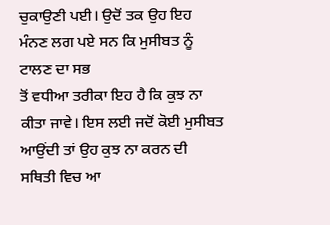ਚੁਕਾਉਣੀ ਪਈ। ਉਦੋਂ ਤਕ ਉਹ ਇਹ ਮੰਨਣ ਲਗ ਪਏ ਸਨ ਕਿ ਮੁਸੀਬਤ ਨੂੰ ਟਾਲਣ ਦਾ ਸਭ
ਤੋਂ ਵਧੀਆ ਤਰੀਕਾ ਇਹ ਹੈ ਕਿ ਕੁਝ ਨਾ ਕੀਤਾ ਜਾਵੇ। ਇਸ ਲਈ ਜਦੋਂ ਕੋਈ ਮੁਸੀਬਤ
ਆਉਂਦੀ ਤਾਂ ਉਹ ਕੁਝ ਨਾ ਕਰਨ ਦੀ ਸਥਿਤੀ ਵਿਚ ਆ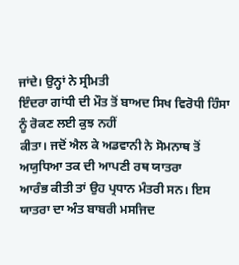ਜਾਂਦੇ। ਉਨ੍ਹਾਂ ਨੇ ਸ੍ਰੀਮਤੀ
ਇੰਦਰਾ ਗਾਂਧੀ ਦੀ ਮੌਤ ਤੋਂ ਬਾਅਦ ਸਿਖ ਵਿਰੋਧੀ ਹਿੰਸਾ ਨੂੰ ਰੋਕਣ ਲਈ ਕੁਝ ਨਹੀਂ
ਕੀਤਾ। ਜਦੋਂ ਐਲ ਕੇ ਅਡਵਾਨੀ ਨੇ ਸੋਮਨਾਥ ਤੋਂ ਅਯੁਧਿਆ ਤਕ ਦੀ ਆਪਣੀ ਰਥ ਯਾਤਰਾ
ਆਰੰਭ ਕੀਤੀ ਤਾਂ ਉਹ ਪ੍ਰਧਾਨ ਮੰਤਰੀ ਸਨ। ਇਸ ਯਾਤਰਾ ਦਾ ਅੰਤ ਬਾਬਰੀ ਮਸਜਿਦ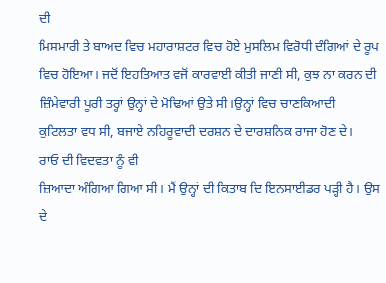ਦੀ
ਮਿਸਮਾਰੀ ਤੇ ਬਾਅਦ ਵਿਚ ਮਹਾਰਾਸ਼ਟਰ ਵਿਚ ਹੋਏ ਮੁਸਲਿਮ ਵਿਰੋਧੀ ਦੰਗਿਆਂ ਦੇ ਰੂਪ
ਵਿਚ ਹੋਇਆ। ਜਦੋਂ ਇਹਤਿਆਤ ਵਜੋਂ ਕਾਰਵਾਈ ਕੀਤੀ ਜਾਣੀ ਸੀ, ਕੁਝ ਨਾ ਕਰਨ ਦੀ
ਜ਼ਿੰਮੇਵਾਰੀ ਪੂਰੀ ਤਰ੍ਹਾਂ ਉਨ੍ਹਾਂ ਦੇ ਮੋਢਿਆਂ ਉਤੇ ਸੀ।ਉਨ੍ਹਾਂ ਵਿਚ ਚਾਣਕਿਆਦੀ
ਕੁਟਿਲਤਾ ਵਧ ਸੀ, ਬਜਾਏ ਨਹਿਰੂਵਾਦੀ ਦਰਸ਼ਨ ਦੇ ਦਾਰਸ਼ਨਿਕ ਰਾਜਾ ਹੋਣ ਦੇ।
ਰਾਓ ਦੀ ਵਿਦਵਤਾ ਨੂੰ ਵੀ
ਜ਼ਿਆਦਾ ਅੰਗਿਆ ਗਿਆ ਸੀ। ਮੈਂ ਉਨ੍ਹਾਂ ਦੀ ਕਿਤਾਬ ਦਿ ਇਨਸਾਈਡਰ ਪੜ੍ਹੀ ਹੈ। ਉਸ
ਦੇ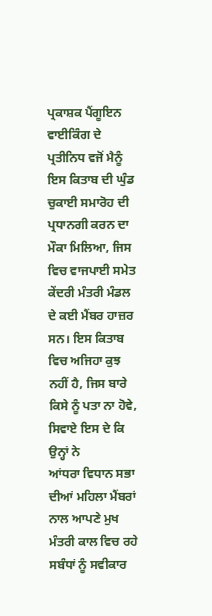ਪ੍ਰਕਾਸ਼ਕ ਪੈਂਗੂਇਨ ਵਾਈਕਿੰਗ ਦੇ ਪ੍ਰਤੀਨਿਧ ਵਜੋਂ ਮੈਨੂੰ ਇਸ ਕਿਤਾਬ ਦੀ ਘੁੰਡ
ਚੁਕਾਈ ਸਮਾਰੋਹ ਦੀ ਪ੍ਰਧਾਨਗੀ ਕਰਨ ਦਾ ਮੌਕਾ ਮਿਲਿਆ, ਜਿਸ ਵਿਚ ਵਾਜਪਾਈ ਸਮੇਤ
ਕੇਂਦਰੀ ਮੰਤਰੀ ਮੰਡਲ ਦੇ ਕਈ ਮੈਂਬਰ ਹਾਜ਼ਰ ਸਨ। ਇਸ ਕਿਤਾਬ ਵਿਚ ਅਜਿਹਾ ਕੁਝ
ਨਹੀਂ ਹੈ, ਜਿਸ ਬਾਰੇ ਕਿਸੇ ਨੂੰ ਪਤਾ ਨਾ ਹੋਵੇ, ਸਿਵਾਏ ਇਸ ਦੇ ਕਿ ਉਨ੍ਹਾਂ ਨੇ
ਆਂਧਰਾ ਵਿਧਾਨ ਸਭਾ ਦੀਆਂ ਮਹਿਲਾ ਮੈਂਬਰਾਂ ਨਾਲ ਆਪਣੇ ਮੁਖ ਮੰਤਰੀ ਕਾਲ ਵਿਚ ਰਹੇ
ਸਬੰਧਾਂ ਨੂੰ ਸਵੀਕਾਰ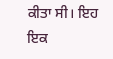ਕੀਤਾ ਸੀ। ਇਹ ਇਕ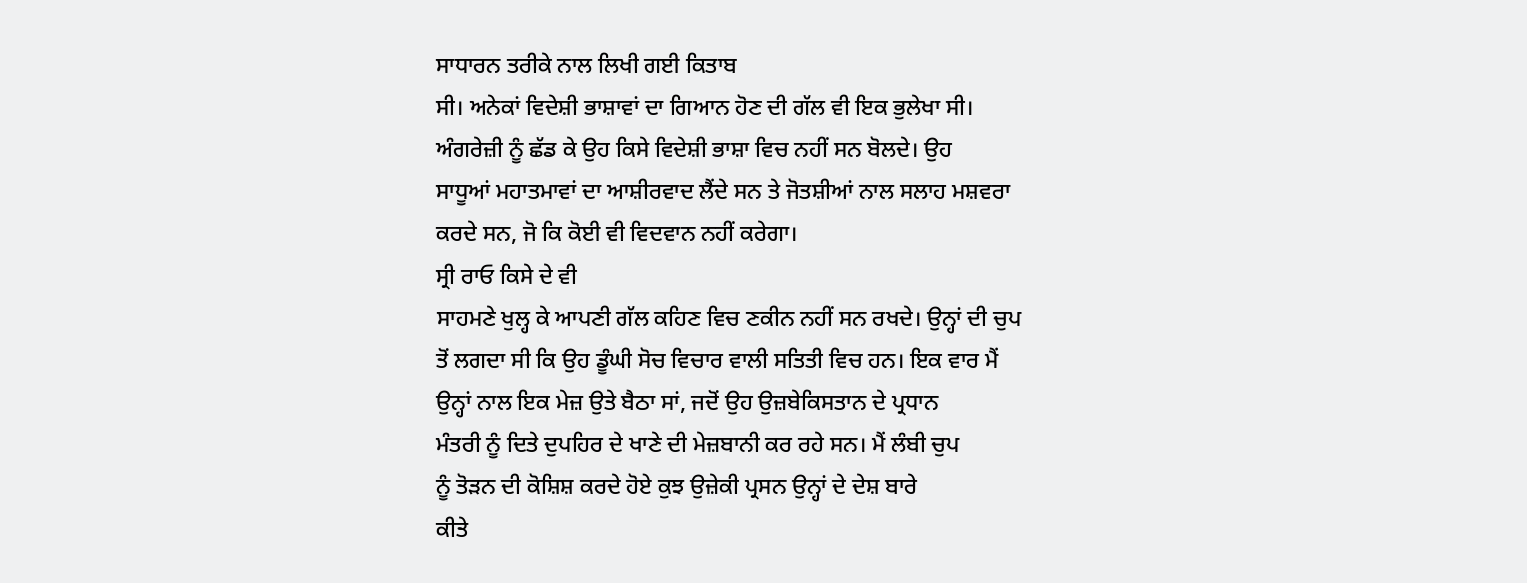ਸਾਧਾਰਨ ਤਰੀਕੇ ਨਾਲ ਲਿਖੀ ਗਈ ਕਿਤਾਬ
ਸੀ। ਅਨੇਕਾਂ ਵਿਦੇਸ਼ੀ ਭਾਸ਼ਾਵਾਂ ਦਾ ਗਿਆਨ ਹੋਣ ਦੀ ਗੱਲ ਵੀ ਇਕ ਭੁਲੇਖਾ ਸੀ।
ਅੰਗਰੇਜ਼ੀ ਨੂੰ ਛੱਡ ਕੇ ਉਹ ਕਿਸੇ ਵਿਦੇਸ਼ੀ ਭਾਸ਼ਾ ਵਿਚ ਨਹੀਂ ਸਨ ਬੋਲਦੇ। ਉਹ
ਸਾਧੂਆਂ ਮਹਾਤਮਾਵਾਂ ਦਾ ਆਸ਼ੀਰਵਾਦ ਲੈਂਦੇ ਸਨ ਤੇ ਜੋਤਸ਼ੀਆਂ ਨਾਲ ਸਲਾਹ ਮਸ਼ਵਰਾ
ਕਰਦੇ ਸਨ, ਜੋ ਕਿ ਕੋਈ ਵੀ ਵਿਦਵਾਨ ਨਹੀਂ ਕਰੇਗਾ।
ਸ੍ਰੀ ਰਾਓ ਕਿਸੇ ਦੇ ਵੀ
ਸਾਹਮਣੇ ਖੁਲ੍ਹ ਕੇ ਆਪਣੀ ਗੱਲ ਕਹਿਣ ਵਿਚ ਣਕੀਨ ਨਹੀਂ ਸਨ ਰਖਦੇ। ਉਨ੍ਹਾਂ ਦੀ ਚੁਪ
ਤੋਂ ਲਗਦਾ ਸੀ ਕਿ ਉਹ ਡੂੰਘੀ ਸੋਚ ਵਿਚਾਰ ਵਾਲੀ ਸਤਿਤੀ ਵਿਚ ਹਨ। ਇਕ ਵਾਰ ਮੈਂ
ਉਨ੍ਹਾਂ ਨਾਲ ਇਕ ਮੇਜ਼ ਉਤੇ ਬੈਠਾ ਸਾਂ, ਜਦੋਂ ਉਹ ਉਜ਼ਬੇਕਿਸਤਾਨ ਦੇ ਪ੍ਰਧਾਨ
ਮੰਤਰੀ ਨੂੰ ਦਿਤੇ ਦੁਪਹਿਰ ਦੇ ਖਾਣੇ ਦੀ ਮੇਜ਼ਬਾਨੀ ਕਰ ਰਹੇ ਸਨ। ਮੈਂ ਲੰਬੀ ਚੁਪ
ਨੂੰ ਤੋੜਨ ਦੀ ਕੋਸ਼ਿਸ਼ ਕਰਦੇ ਹੋਏ ਕੁਝ ਉਜ਼ੇਕੀ ਪ੍ਰਸਨ ਉਨ੍ਹਾਂ ਦੇ ਦੇਸ਼ ਬਾਰੇ
ਕੀਤੇ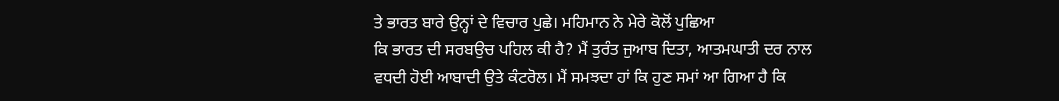ਤੇ ਭਾਰਤ ਬਾਰੇ ਉਨ੍ਹਾਂ ਦੇ ਵਿਚਾਰ ਪੁਛੇ। ਮਹਿਮਾਨ ਨੇ ਮੇਰੇ ਕੋਲੋਂ ਪੁਛਿਆ
ਕਿ ਭਾਰਤ ਦੀ ਸਰਬਉਚ ਪਹਿਲ ਕੀ ਹੈ? ਮੈਂ ਤੁਰੰਤ ਜੁਆਬ ਦਿਤਾ, ਆਤਮਘਾਤੀ ਦਰ ਨਾਲ
ਵਧਦੀ ਹੋਈ ਆਬਾਦੀ ਉਤੇ ਕੰਟਰੋਲ। ਮੈਂ ਸਮਝਦਾ ਹਾਂ ਕਿ ਹੁਣ ਸਮਾਂ ਆ ਗਿਆ ਹੈ ਕਿ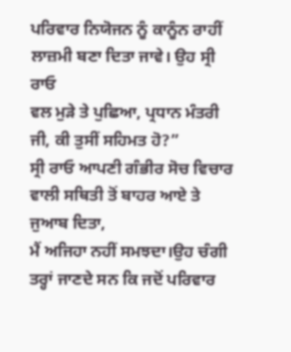ਪਰਿਵਾਰ ਨਿਯੋਜਨ ਨੂੰ ਕਾਨੂੰਨ ਰਾਹੀਂ ਲਾਜ਼ਮੀ ਬਣਾ ਦਿਤਾ ਜਾਵੇ। ਉਹ ਸ੍ਰੀ ਰਾਓ
ਵਲ ਮੁੜੇ ਤੇ ਪੁਛਿਆ, ਪ੍ਰਧਾਨ ਮੰਤਰੀ ਜੀ, ਕੀ ਤੁਸੀਂ ਸਹਿਮਤ ਹੋ?”
ਸ੍ਰੀ ਰਾਓ ਆਪਣੀ ਗੰਭੀਰ ਸੋਚ ਵਿਚਾਰ ਵਾਲੀ ਸਥਿਤੀ ਤੋਂ ਬਾਹਰ ਆਏ ਤੇ ਜੁਆਬ ਦਿਤਾ,
ਮੈਂ ਅਜਿਹਾ ਨਹੀਂ ਸਮਝਦਾ।ਉਹ ਚੰਗੀ ਤਰ੍ਹਾਂ ਜਾਣਦੇ ਸਨ ਕਿ ਜਦੋਂ ਪਰਿਵਾਰ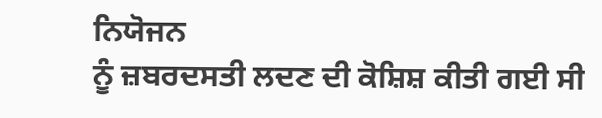ਨਿਯੋਜਨ
ਨੂੰ ਜ਼ਬਰਦਸਤੀ ਲਦਣ ਦੀ ਕੋਸ਼ਿਸ਼ ਕੀਤੀ ਗਈ ਸੀ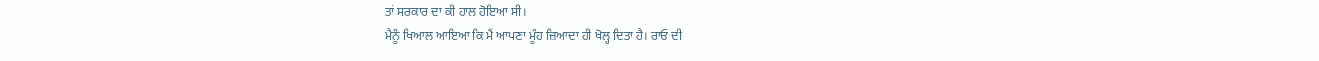ਤਾਂ ਸਰਕਾਰ ਦਾ ਕੀ ਹਾਲ ਹੋਇਆ ਸੀ।
ਮੈਨੂੰ ਖਿਆਲ ਆਇਆ ਕਿ ਮੈਂ ਆਪਣਾ ਮੂੰਹ ਜ਼ਿਆਦਾ ਹੀ ਖੋਲ੍ਹ ਦਿਤਾ ਹੈ। ਰਾਓ ਦੀ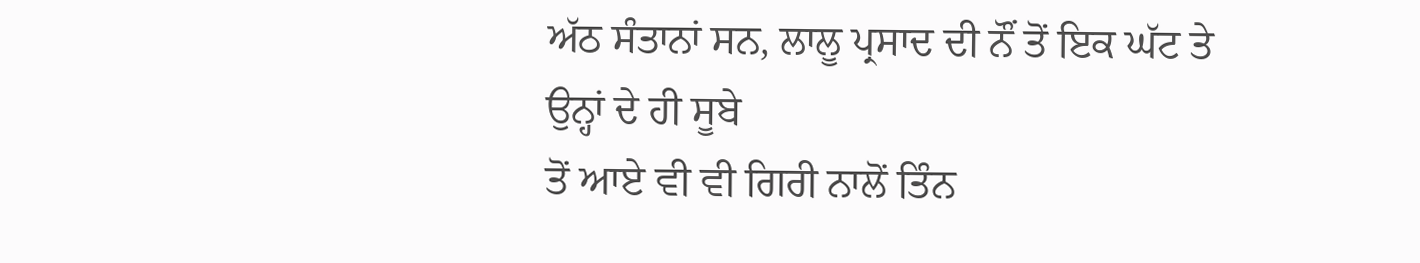ਅੱਠ ਸੰਤਾਨਾਂ ਸਨ, ਲਾਲੂ ਪ੍ਰਸਾਦ ਦੀ ਨੌਂ ਤੋਂ ਇਕ ਘੱਟ ਤੇ ਉਨ੍ਹਾਂ ਦੇ ਹੀ ਸੂਬੇ
ਤੋਂ ਆਏ ਵੀ ਵੀ ਗਿਰੀ ਨਾਲੋਂ ਤਿੰਨ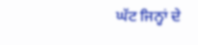ਘੱਟ ਜਿਨ੍ਹਾਂ ਦੇ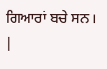ਗਿਆਰਾਂ ਬਚੇ ਸਨ। |